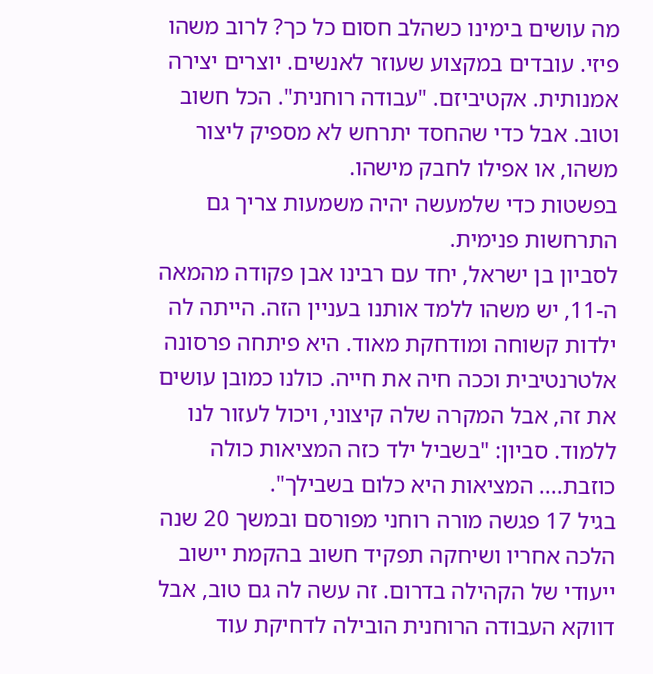מה עושים בימינו כשהלב חסום כל כך? לרוב משהו פיזי. עובדים במקצוע שעוזר לאנשים. יוצרים יצירה אמנותית. אקטיביזם. "עבודה רוחנית". הכל חשוב וטוב. אבל כדי שהחסד יתרחש לא מספיק ליצור משהו, או אפילו לחבק מישהו.
בפשטות כדי שלמעשה יהיה משמעות צריך גם התרחשות פנימית.
לסביון בן ישראל, יחד עם רבינו אבן פקודה מהמאה ה-11, יש משהו ללמד אותנו בעניין הזה. הייתה לה ילדות קשוחה ומודחקת מאוד. היא פיתחה פרסונה אלטרנטיבית וככה חיה את חייה. כולנו כמובן עושים את זה, אבל המקרה שלה קיצוני, ויכול לעזור לנו ללמוד. סביון: "בשביל ילד כזה המציאות כולה כוזבת.... המציאות היא כלום בשבילך".
בגיל 17 פגשה מורה רוחני מפורסם ובמשך 20 שנה הלכה אחריו ושיחקה תפקיד חשוב בהקמת יישוב ייעודי של הקהילה בדרום. זה עשה לה גם טוב, אבל דווקא העבודה הרוחנית הובילה לדחיקת עוד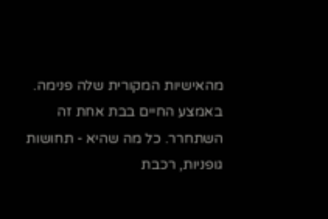מהאישיות המקורית שלה פנימה.
באמצע החיים בבת אחת זה השתחרר. כל מה שהיא - תחושות גופניות, רכבת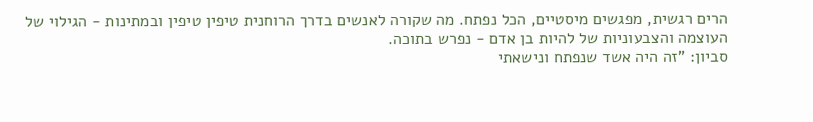הרים רגשית, מפגשים מיסטיים, הכל נפתח. מה שקורה לאנשים בדרך הרוחנית טיפין טיפין ובמתינות - הגילוי של העוצמה והצבעוניות של להיות בן אדם - נפרש בתוכה.
סביון: "זה היה אשד שנפתח ונישאתי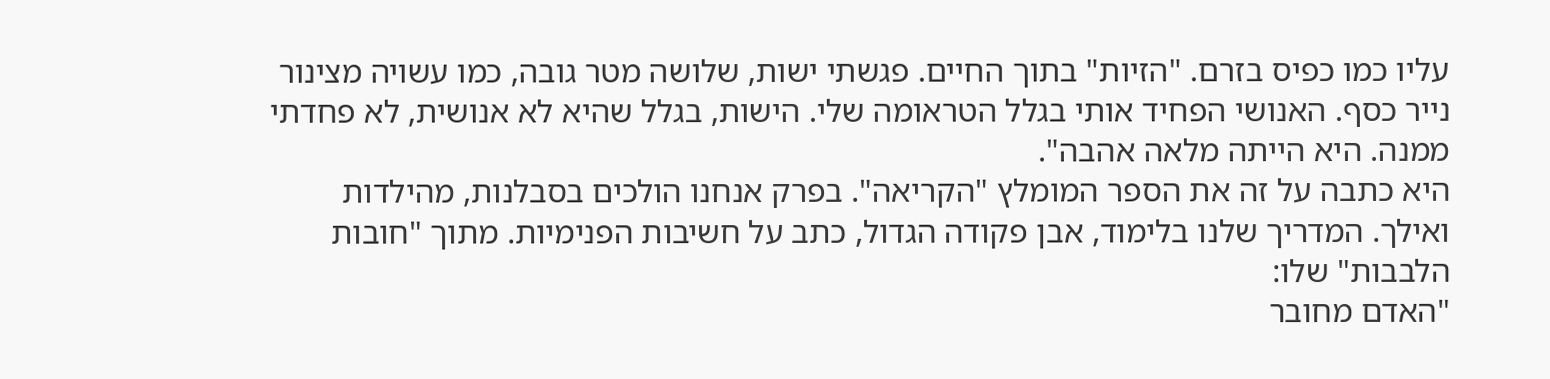עליו כמו כפיס בזרם. "הזיות" בתוך החיים. פגשתי ישות, שלושה מטר גובה, כמו עשויה מצינור נייר כסף. האנושי הפחיד אותי בגלל הטראומה שלי. הישות, בגלל שהיא לא אנושית, לא פחדתי ממנה. היא הייתה מלאה אהבה".
היא כתבה על זה את הספר המומלץ "הקריאה". בפרק אנחנו הולכים בסבלנות, מהילדות ואילך. המדריך שלנו בלימוד, אבן פקודה הגדול, כתב על חשיבות הפנימיות. מתוך "חובות הלבבות" שלו:
"האדם מחובר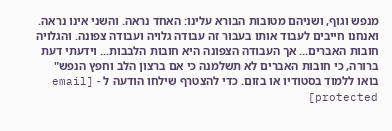מנפש וגוף, ושניהם מטובות הבורא עלינו: האחד נראה. והשני אינו נראה. ואנחנו חייבים לעבוד אותו בעבור זה עבודה גלויה ועבודה צפונה. והגלויה חובות האברים... אך העבודה הצפונה היא חובות הלבבות... וידעתי דעת ברורה, כי חובות האברים לא תשלמנה כי אם ברצון הלב וחפץ הנפש"
בואו ללמוד בסטודיו או בזום. כדי להצטרף שילחו הודעה ל - [email protected]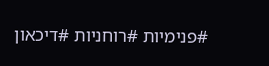#פנימיות #רוחניות #דיכאון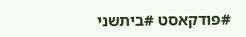#פודקאסט #ביתשני